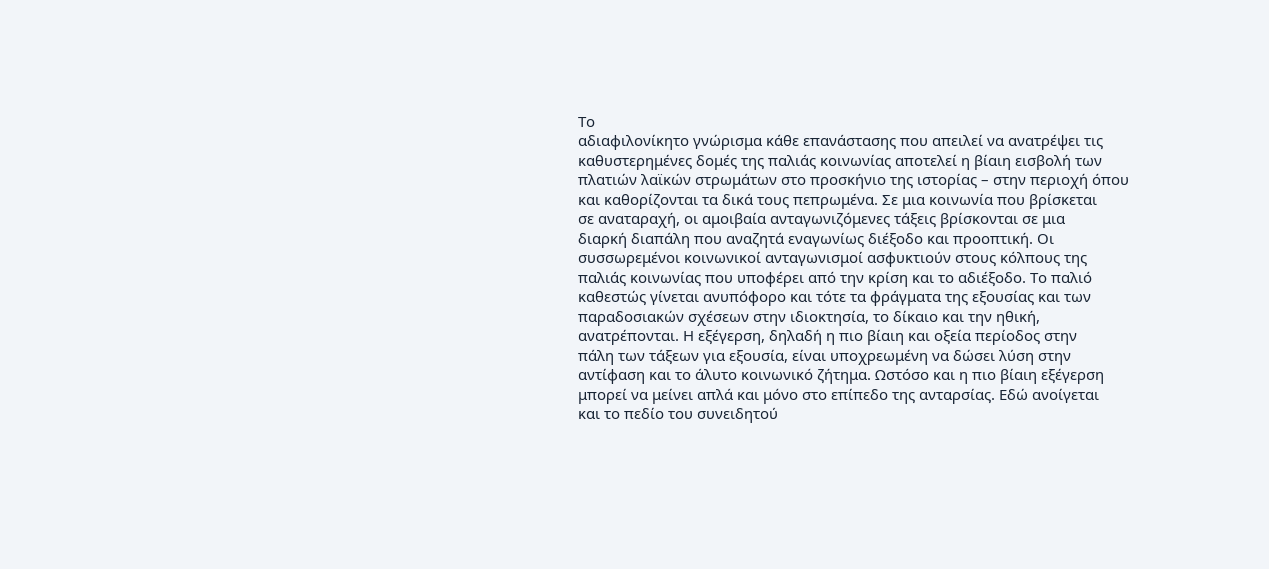Το
αδιαφιλονίκητο γνώρισμα κάθε επανάστασης που απειλεί να ανατρέψει τις
καθυστερημένες δομές της παλιάς κοινωνίας αποτελεί η βίαιη εισβολή των
πλατιών λαϊκών στρωμάτων στο προσκήνιο της ιστορίας – στην περιοχή όπου
και καθορίζονται τα δικά τους πεπρωμένα. Σε μια κοινωνία που βρίσκεται
σε αναταραχή, οι αμοιβαία ανταγωνιζόμενες τάξεις βρίσκονται σε μια
διαρκή διαπάλη που αναζητά εναγωνίως διέξοδο και προοπτική. Οι
συσσωρεμένοι κοινωνικοί ανταγωνισμοί ασφυκτιούν στους κόλπους της
παλιάς κοινωνίας που υποφέρει από την κρίση και το αδιέξοδο. Το παλιό
καθεστώς γίνεται ανυπόφορο και τότε τα φράγματα της εξουσίας και των
παραδοσιακών σχέσεων στην ιδιοκτησία, το δίκαιο και την ηθική,
ανατρέπονται. Η εξέγερση, δηλαδή η πιο βίαιη και οξεία περίοδος στην
πάλη των τάξεων για εξουσία, είναι υποχρεωμένη να δώσει λύση στην
αντίφαση και το άλυτο κοινωνικό ζήτημα. Ωστόσο και η πιο βίαιη εξέγερση
μπορεί να μείνει απλά και μόνο στο επίπεδο της ανταρσίας. Εδώ ανοίγεται
και το πεδίο του συνειδητού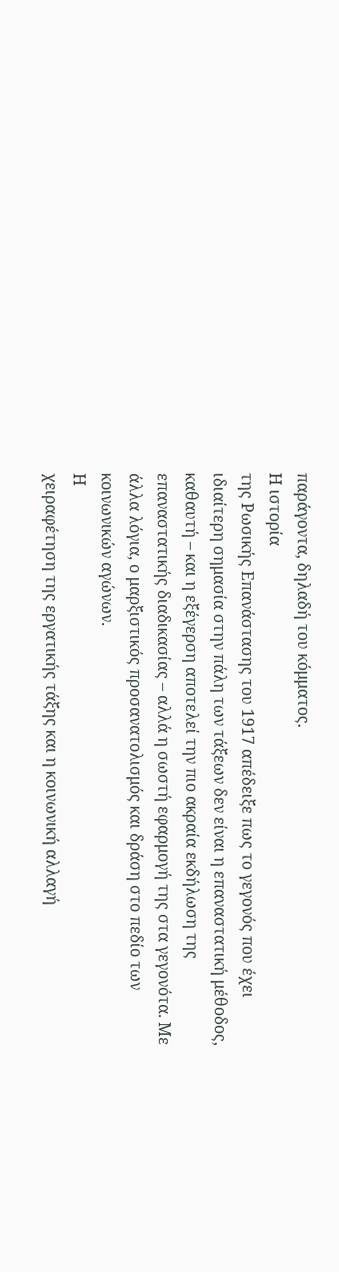παράγοντα, δηλαδή του κόμματος.
Η ιστορία
της Ρωσικής Επανάστασης του 1917 απέδειξε πως το γεγονός που έχει
ιδιαίτερη σημασία στην πάλη των τάξεων δεν είναι η επαναστατική μέθοδος,
καθαυτή – και η εξέγερση αποτελεί την πιο ακραία εκδήλωση της
επαναστατικής διαδικασίας – αλλά η σωστή εφαρμογή της στα γεγονότα. Με
άλλα λόγια, ο μαρξιστικός προσανατολισμός και δράση στο πεδίο των
κοινωνικών αγώνων.
Η
χειραφέτηση της εργατικής τάξης και η κοινωνική αλλαγή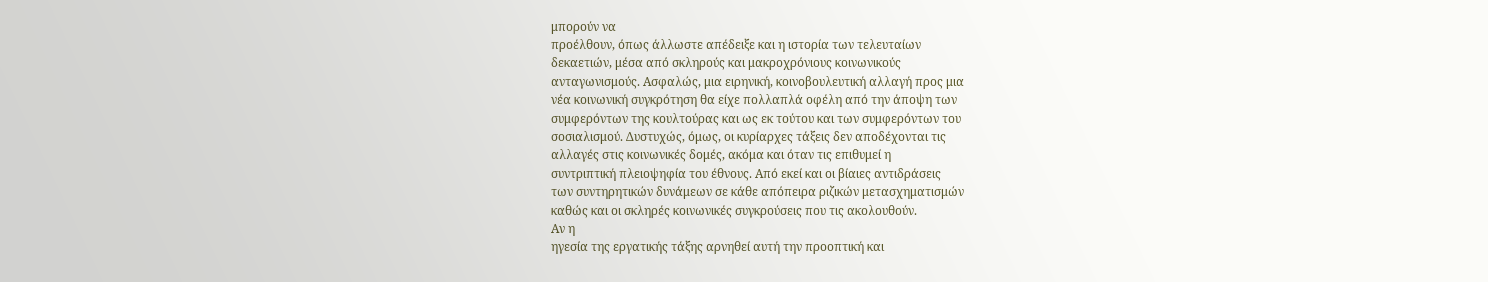μπορούν να
προέλθουν, όπως άλλωστε απέδειξε και η ιστορία των τελευταίων
δεκαετιών, μέσα από σκληρούς και μακροχρόνιους κοινωνικούς
ανταγωνισμούς. Ασφαλώς, μια ειρηνική, κοινοβουλευτική αλλαγή προς μια
νέα κοινωνική συγκρότηση θα είχε πολλαπλά οφέλη από την άποψη των
συμφερόντων της κουλτούρας και ως εκ τούτου και των συμφερόντων του
σοσιαλισμού. Δυστυχώς, όμως, οι κυρίαρχες τάξεις δεν αποδέχονται τις
αλλαγές στις κοινωνικές δομές, ακόμα και όταν τις επιθυμεί η
συντριπτική πλειοψηφία του έθνους. Από εκεί και οι βίαιες αντιδράσεις
των συντηρητικών δυνάμεων σε κάθε απόπειρα ριζικών μετασχηματισμών
καθώς και οι σκληρές κοινωνικές συγκρούσεις που τις ακολουθούν.
Αν η
ηγεσία της εργατικής τάξης αρνηθεί αυτή την προοπτική και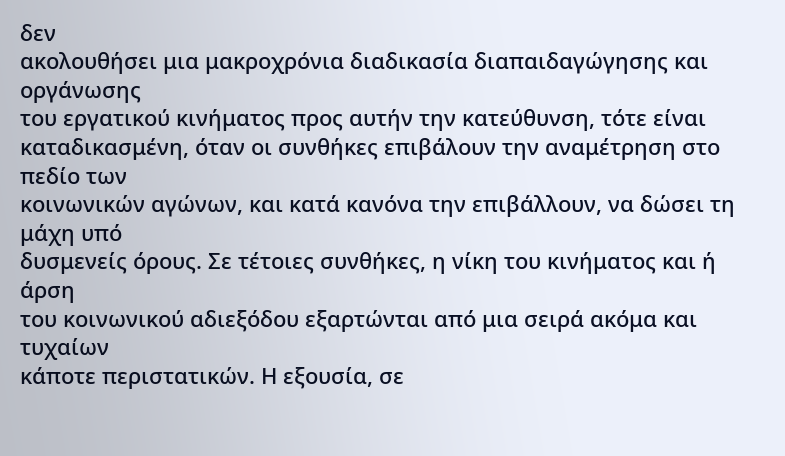δεν
ακολουθήσει μια μακροχρόνια διαδικασία διαπαιδαγώγησης και οργάνωσης
του εργατικού κινήματος προς αυτήν την κατεύθυνση, τότε είναι
καταδικασμένη, όταν οι συνθήκες επιβάλουν την αναμέτρηση στο πεδίο των
κοινωνικών αγώνων, και κατά κανόνα την επιβάλλουν, να δώσει τη μάχη υπό
δυσμενείς όρους. Σε τέτοιες συνθήκες, η νίκη του κινήματος και ή άρση
του κοινωνικού αδιεξόδου εξαρτώνται από μια σειρά ακόμα και τυχαίων
κάποτε περιστατικών. Η εξουσία, σε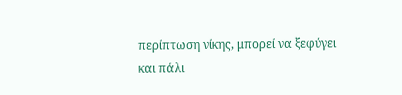περίπτωση νίκης, μπορεί να ξεφύγει
και πάλι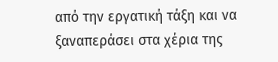από την εργατική τάξη και να ξαναπεράσει στα χέρια της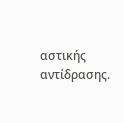αστικής
αντίδρασης.